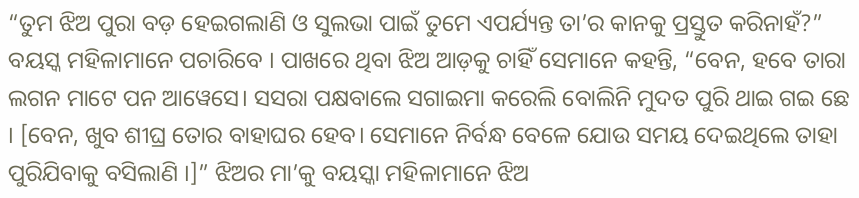“ତୁମ ଝିଅ ପୁରା ବଡ଼ ହେଇଗଲାଣି ଓ ସୁଲଭା ପାଇଁ ତୁମେ ଏପର୍ଯ୍ୟନ୍ତ ତା’ର କାନକୁ ପ୍ରସ୍ତୁତ କରିନାହଁ?” ବୟସ୍କ ମହିଳାମାନେ ପଚାରିବେ । ପାଖରେ ଥିବା ଝିଅ ଆଡ଼କୁ ଚାହିଁ ସେମାନେ କହନ୍ତି, “ବେନ, ହବେ ତାରା ଲଗନ ମାଟେ ପନ ଆୱେସେ। ସସରା ପକ୍ଷବାଲେ ସଗାଇମା କରେଲି ବୋଲିନି ମୁଦତ ପୁରି ଥାଇ ଗଇ ଛେ । [ବେନ, ଖୁବ ଶୀଘ୍ର ତୋର ବାହାଘର ହେବ। ସେମାନେ ନିର୍ବନ୍ଧ ବେଳେ ଯୋଉ ସମୟ ଦେଇଥିଲେ ତାହା ପୁରିଯିବାକୁ ବସିଲାଣି ।]” ଝିଅର ମା’କୁ ବୟସ୍କା ମହିଳାମାନେ ଝିଅ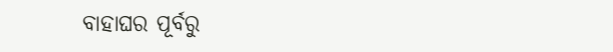ବାହାଘର ପୂର୍ବରୁ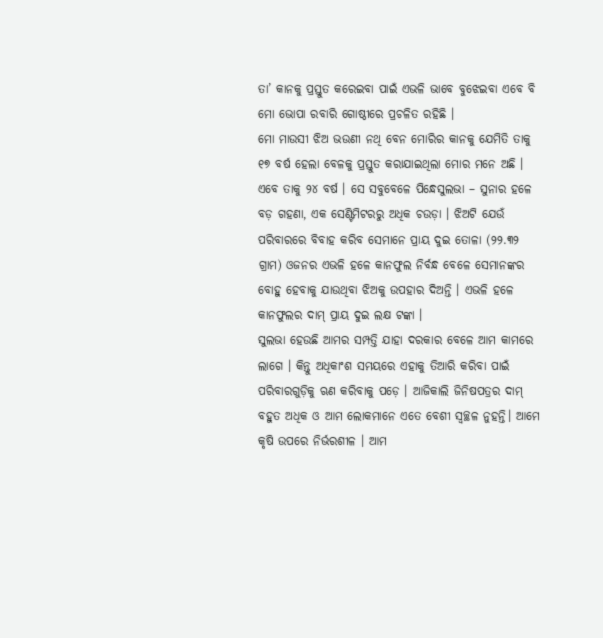ତା’ କାନକୁ ପ୍ରସ୍ତୁତ କରେଇବା ପାଇଁ ଏଭଳି ଭାବେ ବୁଝେଇବା ଏବେ ବି ମୋ ଭୋପା ରବାରି ଗୋଷ୍ଠୀରେ ପ୍ରଚଳିତ ରହିଛି ।
ମୋ ମାଉସୀ ଝିଅ ଭଉଣୀ ନଥି ବେନ ମୋରିର କାନକୁ ଯେମିତି ତାକୁ ୧୭ ବର୍ଷ ହେଲା ବେଳକୁ ପ୍ରସ୍ତୁତ କରାଯାଇଥିଲା ମୋର ମନେ ଅଛି । ଏବେ ତାକୁ ୨୪ ବର୍ଷ । ସେ ସବୁବେଳେ ପିନ୍ଧେସୁଲଭା – ସୁନାର ହଳେ ବଡ଼ ଗହଣା, ଏକ ସେଣ୍ଟିମିଟରରୁ ଅଧିକ ଚଉଡ଼ା । ଝିଅଟି ଯେଉଁ ପରିବାରରେ ବିବାହ କରିବ ସେମାନେ ପ୍ରାୟ ଦୁଇ ତୋଳା (୨୨.୩୨ ଗ୍ରାମ) ଓଜନର ଏଭଳି ହଳେ କାନଫୁଲ ନିର୍ବନ୍ଧ ବେଳେ ସେମାନଙ୍କର ବୋହୁ ହେବାକୁ ଯାଉଥିବା ଝିଅକୁ ଉପହାର ଦିଅନ୍ତି । ଏଭଳି ହଳେ କାନଫୁଲର ଦାମ୍ ପ୍ରାୟ ଦୁଇ ଲକ୍ଷ ଟଙ୍କା ।
ସୁଲଭା ହେଉଛି ଆମର ସମ୍ପତ୍ତି ଯାହା ଦରକାର ବେଳେ ଆମ କାମରେ ଲାଗେ । କିନ୍ତୁ ଅଧିକାଂଶ ସମୟରେ ଏହାକୁ ତିଆରି କରିବା ପାଇଁ ପରିବାରଗୁଡ଼ିକୁ ଋଣ କରିବାକୁ ପଡ଼େ । ଆଜିକାଲି ଜିନିଷପତ୍ରର ଦାମ୍ ବହୁତ ଅଧିକ ଓ ଆମ ଲୋକମାନେ ଏତେ ବେଶୀ ସ୍ଵଚ୍ଛଳ ନୁହନ୍ତି। ଆମେ କୃଷି ଉପରେ ନିର୍ଭରଶୀଳ । ଆମ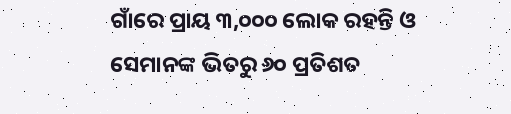ଗାଁରେ ପ୍ରାୟ ୩,୦୦୦ ଲୋକ ରହନ୍ତି ଓ ସେମାନଙ୍କ ଭିତରୁ ୬୦ ପ୍ରତିଶତ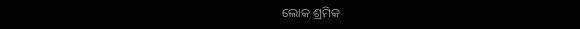ଲୋକ ଶ୍ରମିକ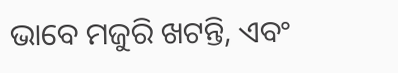ଭାବେ ମଜୁରି ଖଟନ୍ତି, ଏବଂ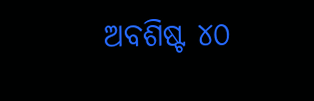ଅବଶିଷ୍ଟ ୪୦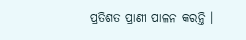ପ୍ରତିଶତ ପ୍ରାଣୀ ପାଳନ କରନ୍ତି ।